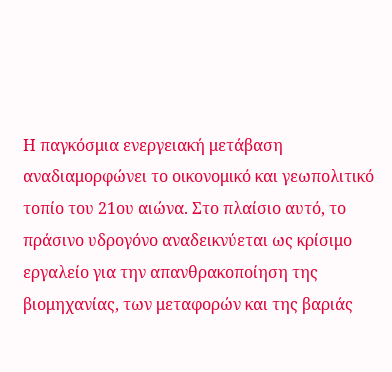Η παγκόσμια ενεργειακή μετάβαση αναδιαμορφώνει το οικονομικό και γεωπολιτικό τοπίο του 21ου αιώνα. Στο πλαίσιο αυτό, το πράσινο υδρογόνο αναδεικνύεται ως κρίσιμο εργαλείο για την απανθρακοποίηση της βιομηχανίας, των μεταφορών και της βαριάς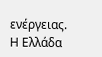ενέργειας. Η Ελλάδα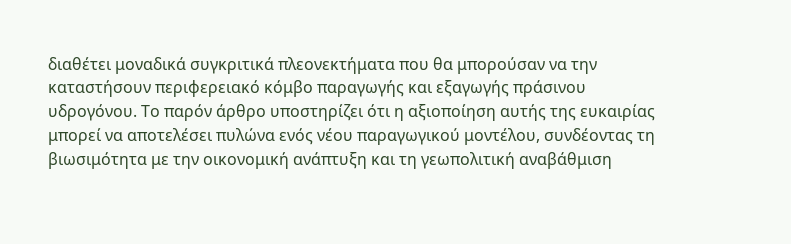διαθέτει μοναδικά συγκριτικά πλεονεκτήματα που θα μπορούσαν να την καταστήσουν περιφερειακό κόμβο παραγωγής και εξαγωγής πράσινου υδρογόνου. Το παρόν άρθρο υποστηρίζει ότι η αξιοποίηση αυτής της ευκαιρίας μπορεί να αποτελέσει πυλώνα ενός νέου παραγωγικού μοντέλου, συνδέοντας τη βιωσιμότητα με την οικονομική ανάπτυξη και τη γεωπολιτική αναβάθμιση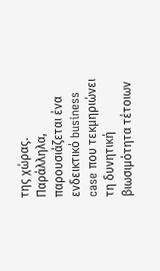της χώρας. Παράλληλα, παρουσιάζεται ένα ενδεικτικό business case που τεκμηριώνει τη δυνητική βιωσιμότητα τέτοιων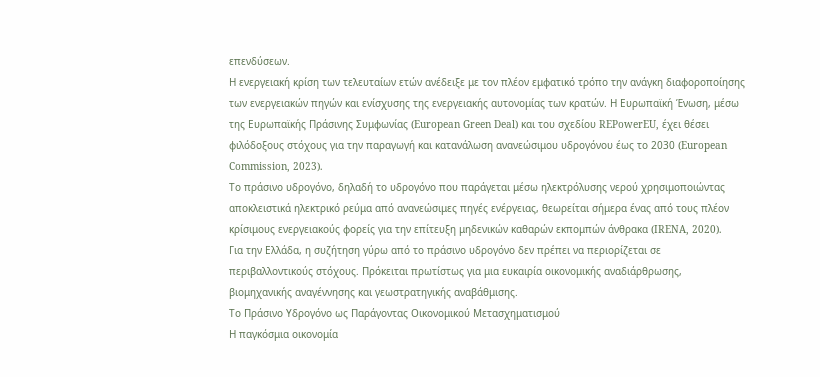επενδύσεων.
Η ενεργειακή κρίση των τελευταίων ετών ανέδειξε με τον πλέον εμφατικό τρόπο την ανάγκη διαφοροποίησης των ενεργειακών πηγών και ενίσχυσης της ενεργειακής αυτονομίας των κρατών. Η Ευρωπαϊκή Ένωση, μέσω της Ευρωπαϊκής Πράσινης Συμφωνίας (European Green Deal) και του σχεδίου REPowerEU, έχει θέσει φιλόδοξους στόχους για την παραγωγή και κατανάλωση ανανεώσιμου υδρογόνου έως το 2030 (European Commission, 2023).
Το πράσινο υδρογόνο, δηλαδή το υδρογόνο που παράγεται μέσω ηλεκτρόλυσης νερού χρησιμοποιώντας αποκλειστικά ηλεκτρικό ρεύμα από ανανεώσιμες πηγές ενέργειας, θεωρείται σήμερα ένας από τους πλέον κρίσιμους ενεργειακούς φορείς για την επίτευξη μηδενικών καθαρών εκπομπών άνθρακα (IRENA, 2020).
Για την Ελλάδα, η συζήτηση γύρω από το πράσινο υδρογόνο δεν πρέπει να περιορίζεται σε περιβαλλοντικούς στόχους. Πρόκειται πρωτίστως για μια ευκαιρία οικονομικής αναδιάρθρωσης, βιομηχανικής αναγέννησης και γεωστρατηγικής αναβάθμισης.
Το Πράσινο Υδρογόνο ως Παράγοντας Οικονομικού Μετασχηματισμού
Η παγκόσμια οικονομία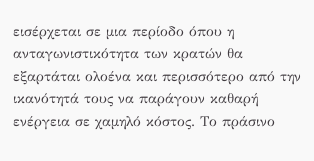εισέρχεται σε μια περίοδο όπου η ανταγωνιστικότητα των κρατών θα εξαρτάται ολοένα και περισσότερο από την ικανότητά τους να παράγουν καθαρή ενέργεια σε χαμηλό κόστος. Το πράσινο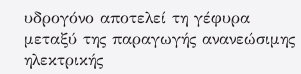υδρογόνο αποτελεί τη γέφυρα μεταξύ της παραγωγής ανανεώσιμης ηλεκτρικής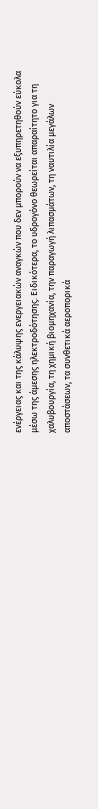ενέργειας και της κάλυψης ενεργειακών αναγκών που δεν μπορούν να εξυπηρετηθούν εύκολα μέσω της άμεσης ηλεκτροδότησης. Ειδικότερα, το υδρογόνο θεωρείται απαραίτητο για τη χαλυβουργία, τη χημική βιομηχανία, την παραγωγή λιπασμάτων, τη ναυτιλία μεγάλων αποστάσεων, τα συνθετικά αεροπορικά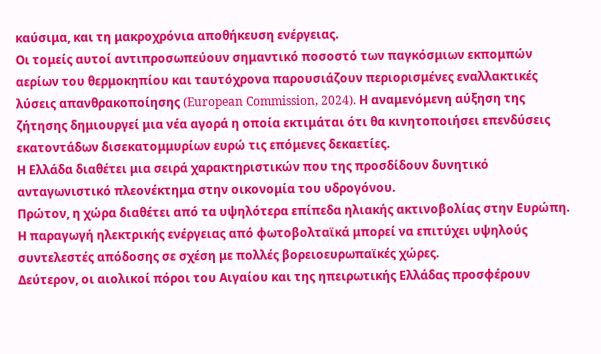καύσιμα, και τη μακροχρόνια αποθήκευση ενέργειας.
Οι τομείς αυτοί αντιπροσωπεύουν σημαντικό ποσοστό των παγκόσμιων εκπομπών αερίων του θερμοκηπίου και ταυτόχρονα παρουσιάζουν περιορισμένες εναλλακτικές λύσεις απανθρακοποίησης (European Commission, 2024). Η αναμενόμενη αύξηση της ζήτησης δημιουργεί μια νέα αγορά η οποία εκτιμάται ότι θα κινητοποιήσει επενδύσεις εκατοντάδων δισεκατομμυρίων ευρώ τις επόμενες δεκαετίες.
Η Ελλάδα διαθέτει μια σειρά χαρακτηριστικών που της προσδίδουν δυνητικό ανταγωνιστικό πλεονέκτημα στην οικονομία του υδρογόνου.
Πρώτον, η χώρα διαθέτει από τα υψηλότερα επίπεδα ηλιακής ακτινοβολίας στην Ευρώπη. Η παραγωγή ηλεκτρικής ενέργειας από φωτοβολταϊκά μπορεί να επιτύχει υψηλούς συντελεστές απόδοσης σε σχέση με πολλές βορειοευρωπαϊκές χώρες.
Δεύτερον, οι αιολικοί πόροι του Αιγαίου και της ηπειρωτικής Ελλάδας προσφέρουν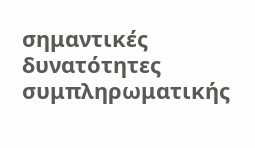σημαντικές δυνατότητες συμπληρωματικής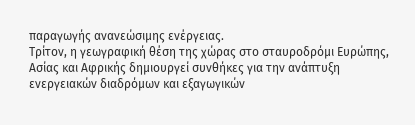παραγωγής ανανεώσιμης ενέργειας.
Τρίτον, η γεωγραφική θέση της χώρας στο σταυροδρόμι Ευρώπης, Ασίας και Αφρικής δημιουργεί συνθήκες για την ανάπτυξη ενεργειακών διαδρόμων και εξαγωγικών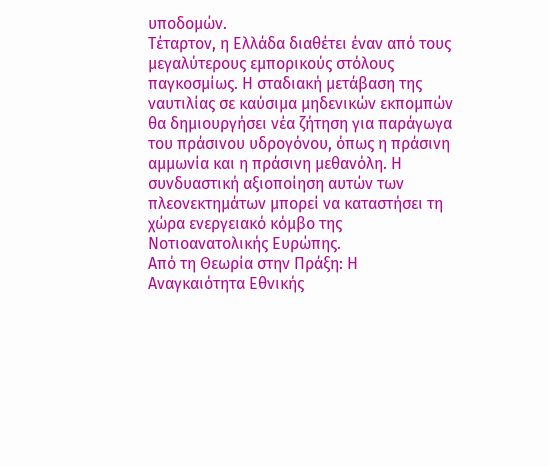υποδομών.
Τέταρτον, η Ελλάδα διαθέτει έναν από τους μεγαλύτερους εμπορικούς στόλους παγκοσμίως. Η σταδιακή μετάβαση της ναυτιλίας σε καύσιμα μηδενικών εκπομπών θα δημιουργήσει νέα ζήτηση για παράγωγα του πράσινου υδρογόνου, όπως η πράσινη αμμωνία και η πράσινη μεθανόλη. Η συνδυαστική αξιοποίηση αυτών των πλεονεκτημάτων μπορεί να καταστήσει τη χώρα ενεργειακό κόμβο της Νοτιοανατολικής Ευρώπης.
Από τη Θεωρία στην Πράξη: Η Αναγκαιότητα Εθνικής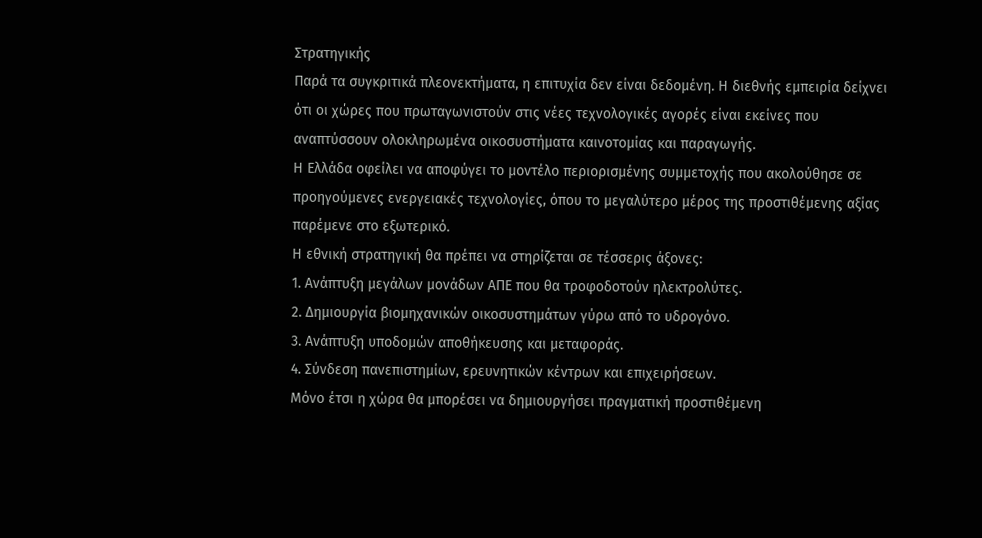Στρατηγικής
Παρά τα συγκριτικά πλεονεκτήματα, η επιτυχία δεν είναι δεδομένη. Η διεθνής εμπειρία δείχνει ότι οι χώρες που πρωταγωνιστούν στις νέες τεχνολογικές αγορές είναι εκείνες που αναπτύσσουν ολοκληρωμένα οικοσυστήματα καινοτομίας και παραγωγής.
Η Ελλάδα οφείλει να αποφύγει το μοντέλο περιορισμένης συμμετοχής που ακολούθησε σε προηγούμενες ενεργειακές τεχνολογίες, όπου το μεγαλύτερο μέρος της προστιθέμενης αξίας παρέμενε στο εξωτερικό.
Η εθνική στρατηγική θα πρέπει να στηρίζεται σε τέσσερις άξονες:
1. Ανάπτυξη μεγάλων μονάδων ΑΠΕ που θα τροφοδοτούν ηλεκτρολύτες.
2. Δημιουργία βιομηχανικών οικοσυστημάτων γύρω από το υδρογόνο.
3. Ανάπτυξη υποδομών αποθήκευσης και μεταφοράς.
4. Σύνδεση πανεπιστημίων, ερευνητικών κέντρων και επιχειρήσεων.
Μόνο έτσι η χώρα θα μπορέσει να δημιουργήσει πραγματική προστιθέμενη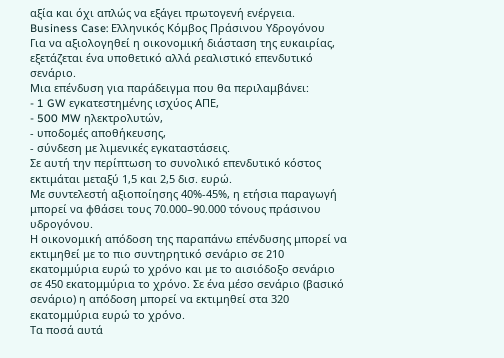αξία και όχι απλώς να εξάγει πρωτογενή ενέργεια.
Business Case: Ελληνικός Κόμβος Πράσινου Υδρογόνου
Για να αξιολογηθεί η οικονομική διάσταση της ευκαιρίας, εξετάζεται ένα υποθετικό αλλά ρεαλιστικό επενδυτικό σενάριο.
Μια επένδυση για παράδειγμα που θα περιλαμβάνει:
- 1 GW εγκατεστημένης ισχύος ΑΠΕ,
- 500 MW ηλεκτρολυτών,
- υποδομές αποθήκευσης,
- σύνδεση με λιμενικές εγκαταστάσεις.
Σε αυτή την περίπτωση το συνολικό επενδυτικό κόστος εκτιμάται μεταξύ 1,5 και 2,5 δισ. ευρώ.
Με συντελεστή αξιοποίησης 40%-45%, η ετήσια παραγωγή μπορεί να φθάσει τους 70.000–90.000 τόνους πράσινου υδρογόνου.
Η οικονομική απόδοση της παραπάνω επένδυσης μπορεί να εκτιμηθεί με το πιο συντηρητικό σενάριο σε 210 εκατομμύρια ευρώ το χρόνο και με το αισιόδοξο σενάριο σε 450 εκατομμύρια το χρόνο. Σε ένα μέσο σενάριο (βασικό σενάριο) η απόδοση μπορεί να εκτιμηθεί στα 320 εκατομμύρια ευρώ το χρόνο.
Τα ποσά αυτά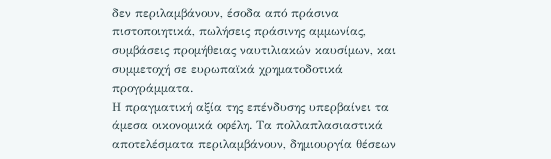δεν περιλαμβάνουν, έσοδα από πράσινα πιστοποιητικά, πωλήσεις πράσινης αμμωνίας, συμβάσεις προμήθειας ναυτιλιακών καυσίμων, και συμμετοχή σε ευρωπαϊκά χρηματοδοτικά προγράμματα.
Η πραγματική αξία της επένδυσης υπερβαίνει τα άμεσα οικονομικά οφέλη. Τα πολλαπλασιαστικά αποτελέσματα περιλαμβάνουν, δημιουργία θέσεων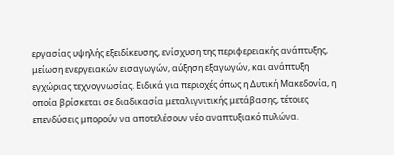εργασίας υψηλής εξειδίκευσης, ενίσχυση της περιφερειακής ανάπτυξης, μείωση ενεργειακών εισαγωγών, αύξηση εξαγωγών, και ανάπτυξη εγχώριας τεχνογνωσίας. Ειδικά για περιοχές όπως η Δυτική Μακεδονία, η οποία βρίσκεται σε διαδικασία μεταλιγνιτικής μετάβασης, τέτοιες επενδύσεις μπορούν να αποτελέσουν νέο αναπτυξιακό πυλώνα.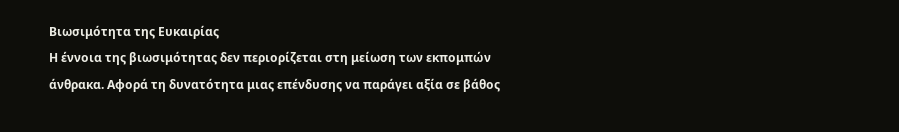Βιωσιμότητα της Ευκαιρίας
Η έννοια της βιωσιμότητας δεν περιορίζεται στη μείωση των εκπομπών άνθρακα. Αφορά τη δυνατότητα μιας επένδυσης να παράγει αξία σε βάθος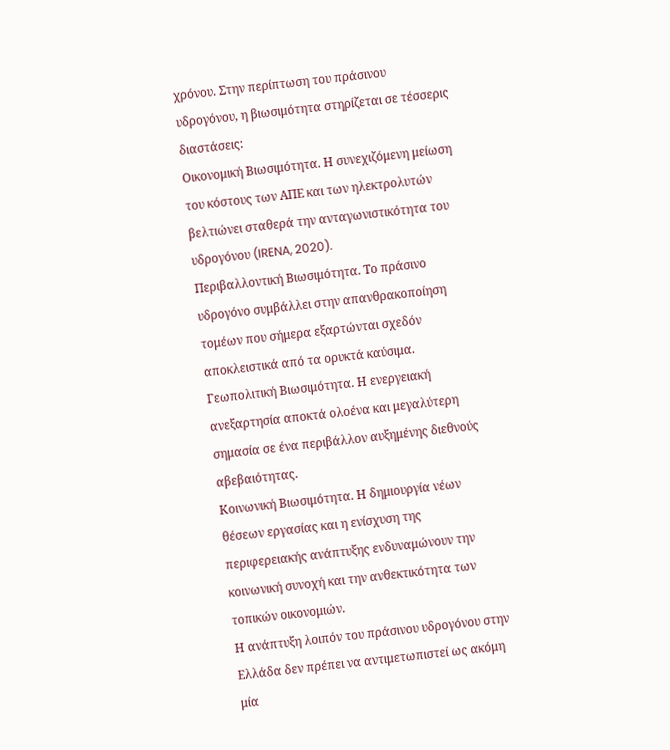χρόνου. Στην περίπτωση του πράσινου υδρογόνου, η βιωσιμότητα στηρίζεται σε τέσσερις διαστάσεις:
Οικονομική Βιωσιμότητα. Η συνεχιζόμενη μείωση του κόστους των ΑΠΕ και των ηλεκτρολυτών βελτιώνει σταθερά την ανταγωνιστικότητα του υδρογόνου (IRENA, 2020).
Περιβαλλοντική Βιωσιμότητα. Το πράσινο υδρογόνο συμβάλλει στην απανθρακοποίηση τομέων που σήμερα εξαρτώνται σχεδόν αποκλειστικά από τα ορυκτά καύσιμα.
Γεωπολιτική Βιωσιμότητα. Η ενεργειακή ανεξαρτησία αποκτά ολοένα και μεγαλύτερη σημασία σε ένα περιβάλλον αυξημένης διεθνούς αβεβαιότητας.
Κοινωνική Βιωσιμότητα. Η δημιουργία νέων θέσεων εργασίας και η ενίσχυση της περιφερειακής ανάπτυξης ενδυναμώνουν την κοινωνική συνοχή και την ανθεκτικότητα των τοπικών οικονομιών.
Η ανάπτυξη λοιπόν του πράσινου υδρογόνου στην Ελλάδα δεν πρέπει να αντιμετωπιστεί ως ακόμη μία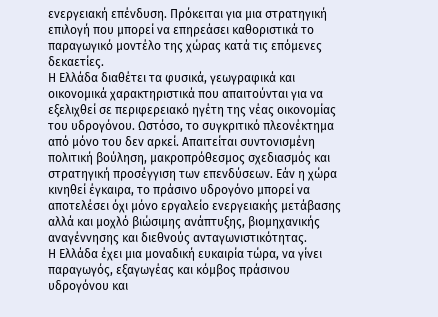ενεργειακή επένδυση. Πρόκειται για μια στρατηγική επιλογή που μπορεί να επηρεάσει καθοριστικά το παραγωγικό μοντέλο της χώρας κατά τις επόμενες δεκαετίες.
Η Ελλάδα διαθέτει τα φυσικά, γεωγραφικά και οικονομικά χαρακτηριστικά που απαιτούνται για να εξελιχθεί σε περιφερειακό ηγέτη της νέας οικονομίας του υδρογόνου. Ωστόσο, το συγκριτικό πλεονέκτημα από μόνο του δεν αρκεί. Απαιτείται συντονισμένη πολιτική βούληση, μακροπρόθεσμος σχεδιασμός και στρατηγική προσέγγιση των επενδύσεων. Εάν η χώρα κινηθεί έγκαιρα, το πράσινο υδρογόνο μπορεί να αποτελέσει όχι μόνο εργαλείο ενεργειακής μετάβασης αλλά και μοχλό βιώσιμης ανάπτυξης, βιομηχανικής αναγέννησης και διεθνούς ανταγωνιστικότητας.
Η Ελλάδα έχει μια μοναδική ευκαιρία τώρα, να γίνει παραγωγός, εξαγωγέας και κόμβος πράσινου υδρογόνου και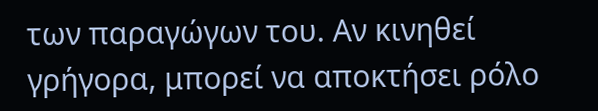των παραγώγων του. Αν κινηθεί γρήγορα, μπορεί να αποκτήσει ρόλο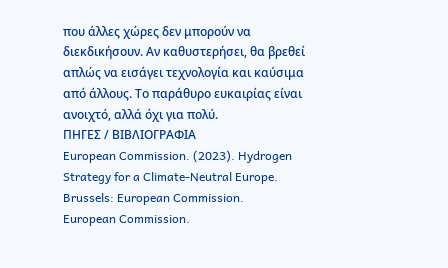που άλλες χώρες δεν μπορούν να διεκδικήσουν. Αν καθυστερήσει, θα βρεθεί απλώς να εισάγει τεχνολογία και καύσιμα από άλλους. Το παράθυρο ευκαιρίας είναι ανοιχτό, αλλά όχι για πολύ.
ΠΗΓΕΣ / ΒΙΒΛΙΟΓΡΑΦΙΑ
European Commission. (2023). Hydrogen Strategy for a Climate-Neutral Europe. Brussels: European Commission.
European Commission.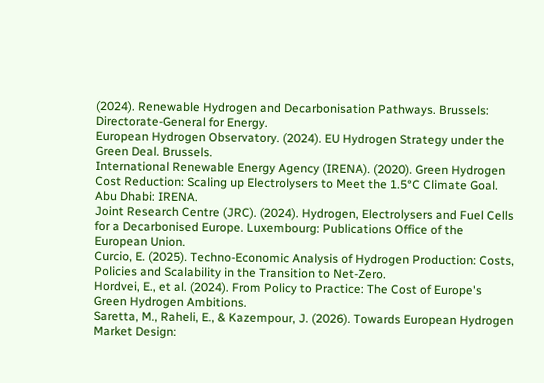(2024). Renewable Hydrogen and Decarbonisation Pathways. Brussels: Directorate-General for Energy.
European Hydrogen Observatory. (2024). EU Hydrogen Strategy under the Green Deal. Brussels.
International Renewable Energy Agency (IRENA). (2020). Green Hydrogen Cost Reduction: Scaling up Electrolysers to Meet the 1.5°C Climate Goal. Abu Dhabi: IRENA.
Joint Research Centre (JRC). (2024). Hydrogen, Electrolysers and Fuel Cells for a Decarbonised Europe. Luxembourg: Publications Office of the European Union.
Curcio, E. (2025). Techno-Economic Analysis of Hydrogen Production: Costs, Policies and Scalability in the Transition to Net-Zero.
Hordvei, E., et al. (2024). From Policy to Practice: The Cost of Europe's Green Hydrogen Ambitions.
Saretta, M., Raheli, E., & Kazempour, J. (2026). Towards European Hydrogen Market Design: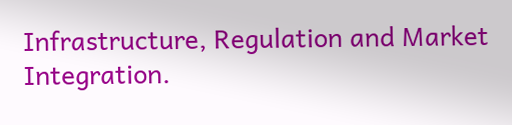Infrastructure, Regulation and Market Integration.